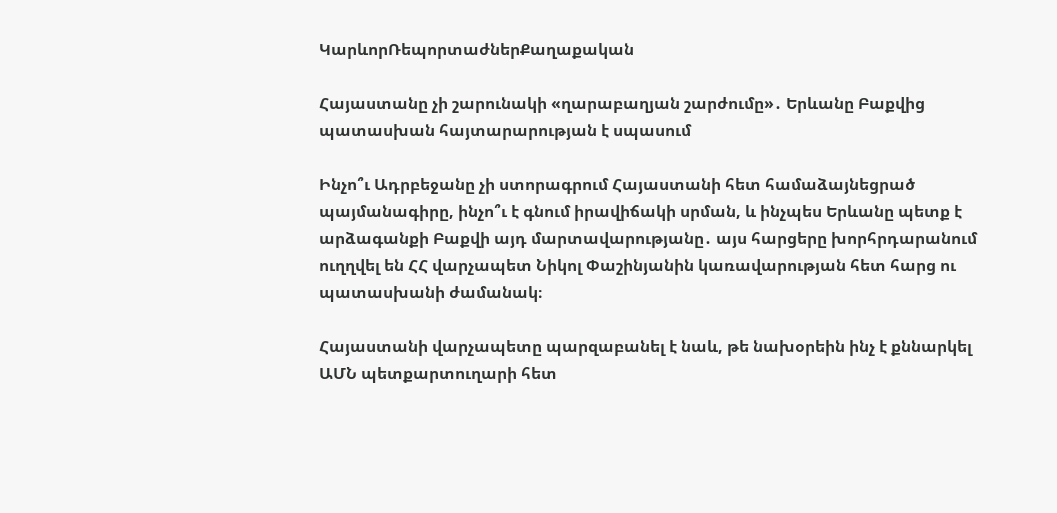ԿարևորՌեպորտաժներՔաղաքական

Հայաստանը չի շարունակի «ղարաբաղյան շարժումը»․ Երևանը Բաքվից պատասխան հայտարարության է սպասում

Ինչո՞ւ Ադրբեջանը չի ստորագրում Հայաստանի հետ համաձայնեցրած պայմանագիրը, ինչո՞ւ է գնում իրավիճակի սրման, և ինչպես Երևանը պետք է արձագանքի Բաքվի այդ մարտավարությանը․ այս հարցերը խորհրդարանում ուղղվել են ՀՀ վարչապետ Նիկոլ Փաշինյանին կառավարության հետ հարց ու պատասխանի ժամանակ։

Հայաստանի վարչապետը պարզաբանել է նաև, թե նախօրեին ինչ է քննարկել ԱՄՆ պետքարտուղարի հետ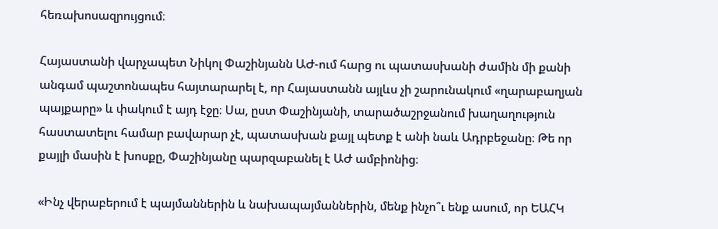հեռախոսազրույցում։

Հայաստանի վարչապետ Նիկոլ Փաշինյանն ԱԺ-ում հարց ու պատասխանի ժամին մի քանի անգամ պաշտոնապես հայտարարել է, որ Հայաստանն այլևս չի շարունակում «ղարաբաղյան պայքարը» և փակում է այդ էջը։ Սա, ըստ Փաշինյանի, տարածաշրջանում խաղաղություն հաստատելու համար բավարար չէ, պատասխան քայլ պետք է անի նաև Ադրբեջանը։ Թե որ քայլի մասին է խոսքը, Փաշինյանը պարզաբանել է ԱԺ ամբիոնից։

«Ինչ վերաբերում է պայմաններին և նախապայմաններին, մենք ինչո՞ւ ենք ասում, որ ԵԱՀԿ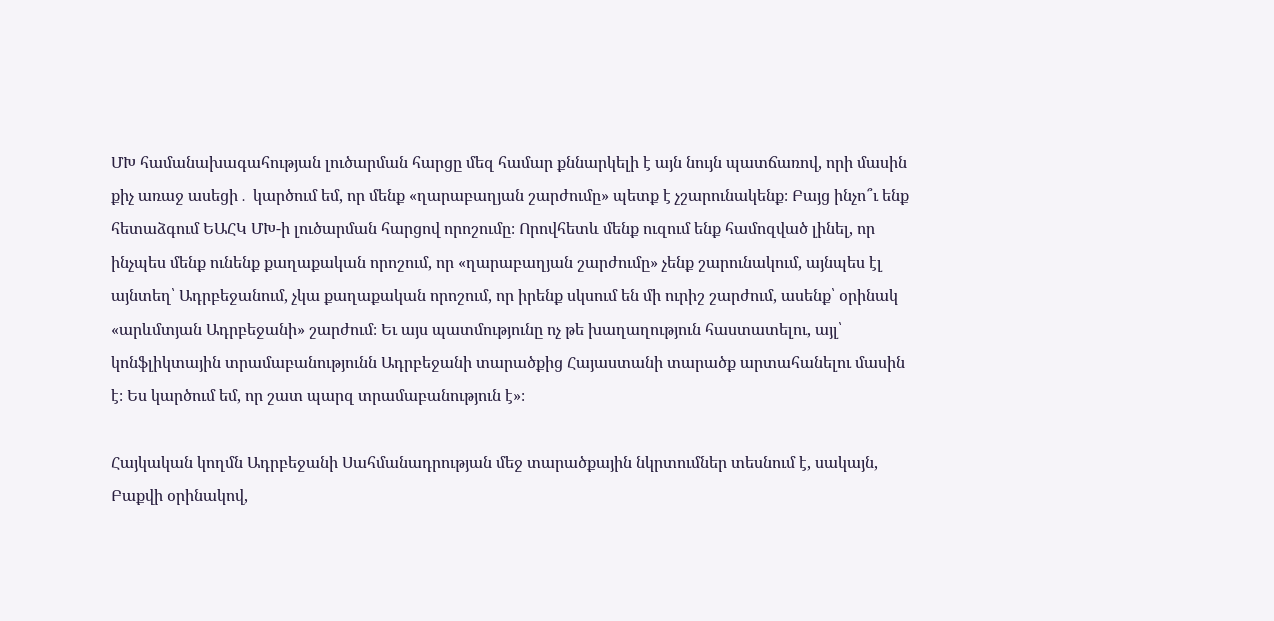ՄԽ համանախագահության լուծարման հարցը մեզ համար քննարկելի է այն նույն պատճառով, որի մասին քիչ առաջ ասեցի․ կարծում եմ, որ մենք «ղարաբաղյան շարժումը» պետք է չշարունակենք։ Բայց ինչո՞ւ ենք հետաձգում ԵԱՀԿ ՄԽ-ի լուծարման հարցով որոշումը։ Որովհետև մենք ուզում ենք համոզված լինել, որ ինչպես մենք ունենք քաղաքական որոշում, որ «ղարաբաղյան շարժումը» չենք շարունակում, այնպես էլ այնտեղ՝ Ադրբեջանում, չկա քաղաքական որոշում, որ իրենք սկսում են մի ուրիշ շարժում, ասենք՝ օրինակ «արևմտյան Ադրբեջանի» շարժում։ Եւ այս պատմությունը ոչ թե խաղաղություն հաստատելու, այլ՝ կոնֆլիկտային տրամաբանությունն Ադրբեջանի տարածքից Հայաստանի տարածք արտահանելու մասին է։ Ես կարծում եմ, որ շատ պարզ տրամաբանություն է»։

Հայկական կողմն Ադրբեջանի Սահմանադրության մեջ տարածքային նկրտումներ տեսնում է, սակայն, Բաքվի օրինակով,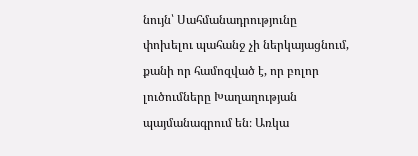նույն՝ Սահմանադրությունը փոխելու պահանջ չի ներկայացնում, քանի որ համոզված է, որ բոլոր լուծումները Խաղաղության պայմանագրում են։ Առկա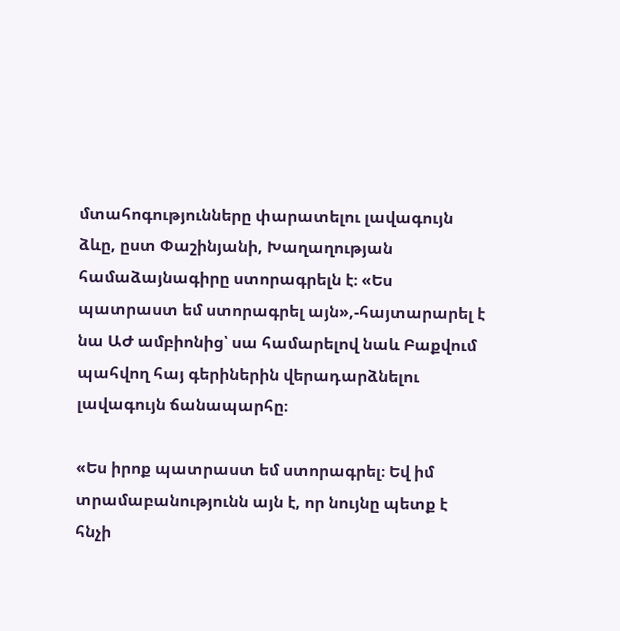մտահոգությունները փարատելու լավագույն ձևը, ըստ Փաշինյանի, Խաղաղության համաձայնագիրը ստորագրելն է։ «Ես պատրաստ եմ ստորագրել այն»,-հայտարարել է նա ԱԺ ամբիոնից՝ սա համարելով նաև Բաքվում պահվող հայ գերիներին վերադարձնելու լավագույն ճանապարհը։

«Ես իրոք պատրաստ եմ ստորագրել։ Եվ իմ տրամաբանությունն այն է, որ նույնը պետք է հնչի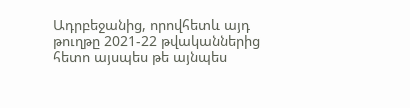Ադրբեջանից, որովհետև այդ թուղթը 2021-22 թվականներից հետո այսպես թե այնպես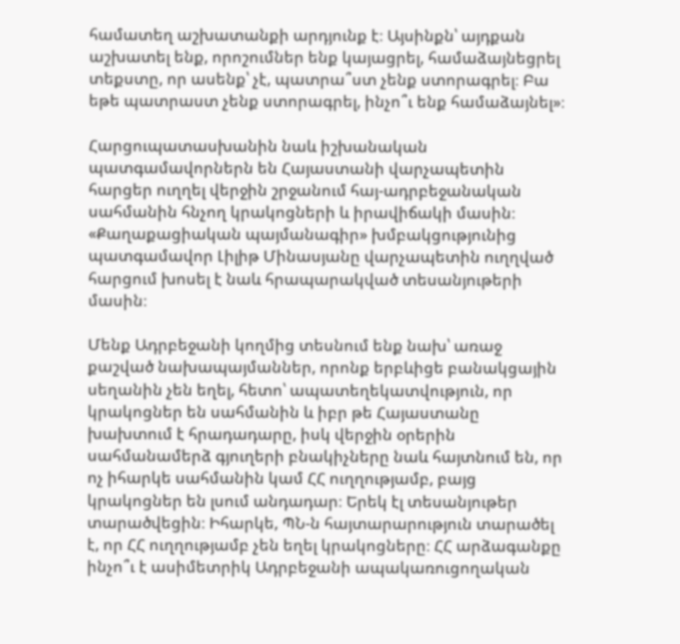համատեղ աշխատանքի արդյունք է։ Այսինքն՝ այդքան աշխատել ենք, որոշումներ ենք կայացրել, համաձայնեցրել տեքստը, որ ասենք՝ չէ, պատրա՞ստ չենք ստորագրել։ Բա եթե պատրաստ չենք ստորագրել, ինչո՞ւ ենք համաձայնել»։

Հարցուպատասխանին նաև իշխանական պատգամավորներն են Հայաստանի վարչապետին հարցեր ուղղել վերջին շրջանում հայ-ադրբեջանական սահմանին հնչող կրակոցների և իրավիճակի մասին։ «Քաղաքացիական պայմանագիր» խմբակցությունից պատգամավոր Լիլիթ Մինասյանը վարչապետին ուղղված հարցում խոսել է նաև հրապարակված տեսանյութերի մասին։

Մենք Ադրբեջանի կողմից տեսնում ենք նախ՝ առաջ քաշված նախապայմաններ, որոնք երբևիցե բանակցային սեղանին չեն եղել, հետո՝ ապատեղեկատվություն, որ կրակոցներ են սահմանին և իբր թե Հայաստանը խախտում է հրադադարը, իսկ վերջին օրերին սահմանամերձ գյուղերի բնակիչները նաև հայտնում են, որ  ոչ իհարկե սահմանին կամ ՀՀ ուղղությամբ, բայց կրակոցներ են լսում անդադար։ Երեկ էլ տեսանյութեր տարածվեցին։ Իհարկե, ՊՆ-ն հայտարարություն տարածել է, որ ՀՀ ուղղությամբ չեն եղել կրակոցները։ ՀՀ արձագանքը ինչո՞ւ է ասիմետրիկ Ադրբեջանի ապակառուցողական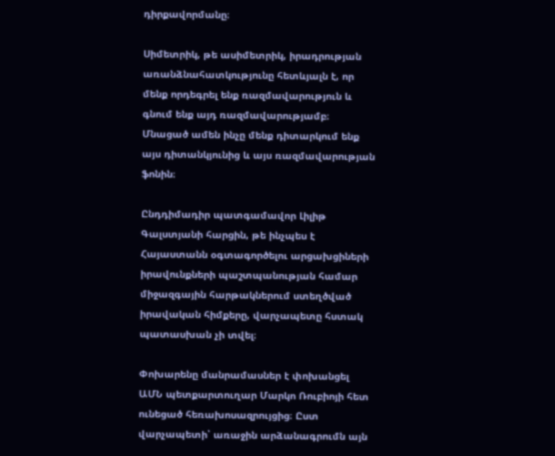դիրքավորմանը։

Սիմետրիկ, թե ասիմետրիկ, իրադրության առանձնահատկությունը հետևյալն է, որ մենք որդեգրել ենք ռազմավարություն և գնում ենք այդ ռազմավարությամբ։ Մնացած ամեն ինչը մենք դիտարկում ենք այս դիտանկյունից և այս ռազմավարության ֆոնին։

Ընդդիմադիր պատգամավոր Լիլիթ Գալստյանի հարցին, թե ինչպես է Հայաստանն օգտագործելու արցախցիների իրավունքների պաշտպանության համար միջազգային հարթակներում ստեղծված իրավական հիմքերը, վարչապետը հստակ պատասխան չի տվել։

Փոխարենը մանրամասներ է փոխանցել ԱՄՆ պետքարտուղար Մարկո Ռուբիոյի հետ ունեցած հեռախոսազրույցից։ Ըստ վարչապետի՝ առաջին արձանագրումն այն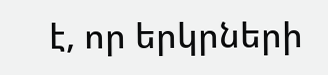է, որ երկրների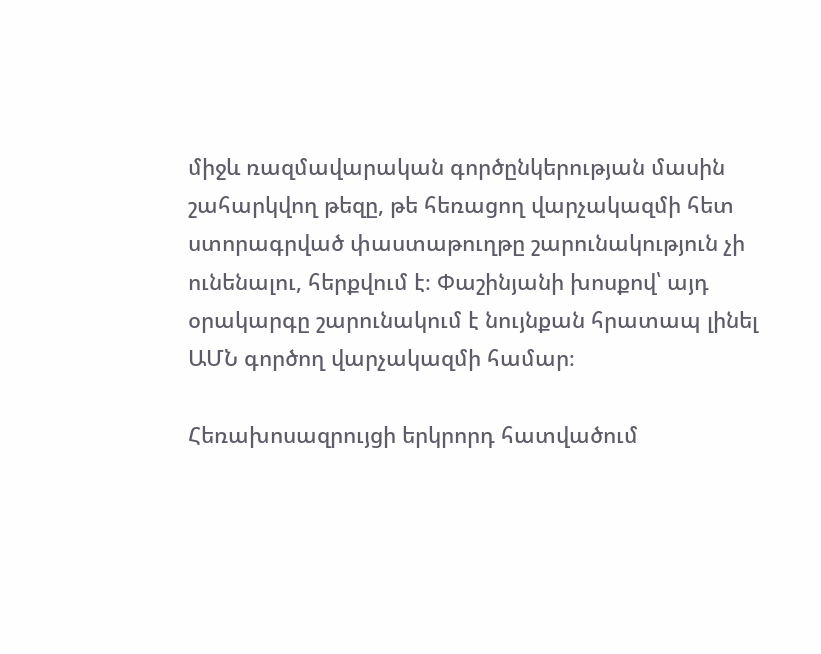միջև ռազմավարական գործընկերության մասին շահարկվող թեզը, թե հեռացող վարչակազմի հետ ստորագրված փաստաթուղթը շարունակություն չի ունենալու, հերքվում է։ Փաշինյանի խոսքով՝ այդ օրակարգը շարունակում է նույնքան հրատապ լինել ԱՄՆ գործող վարչակազմի համար։

Հեռախոսազրույցի երկրորդ հատվածում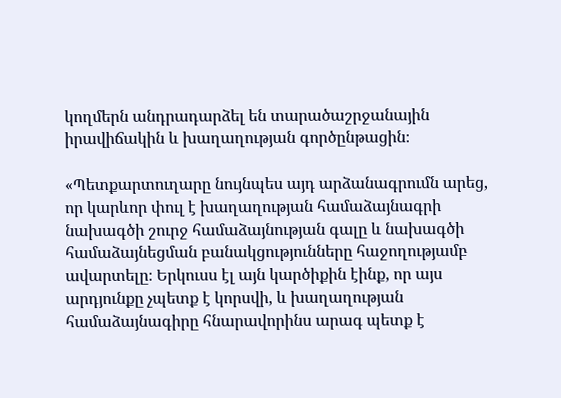կողմերն անդրադարձել են տարածաշրջանային իրավիճակին և խաղաղության գործընթացին։

«Պետքարտուղարը նույնպես այդ արձանագրումն արեց, որ կարևոր փուլ է խաղաղության համաձայնագրի նախագծի շուրջ համաձայնության գալը և նախագծի համաձայնեցման բանակցությունները հաջողությամբ ավարտելը։ Երկուսս էլ այն կարծիքին էինք, որ այս արդյունքը չպետք է կորսվի, և խաղաղության համաձայնագիրը հնարավորինս արագ պետք է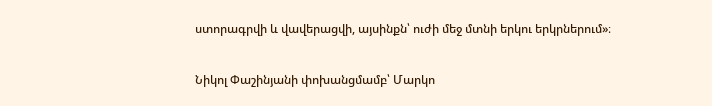ստորագրվի և վավերացվի, այսինքն՝ ուժի մեջ մտնի երկու երկրներում»։

Նիկոլ Փաշինյանի փոխանցմամբ՝ Մարկո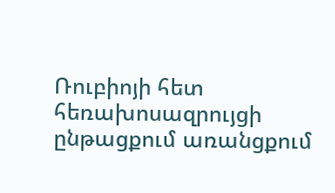Ռուբիոյի հետ հեռախոսազրույցի ընթացքում առանցքում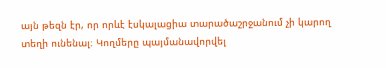այն թեզն էր, որ որևէ էսկալացիա տարածաշրջանում չի կարող տեղի ունենալ։ Կողմերը պայմանավորվել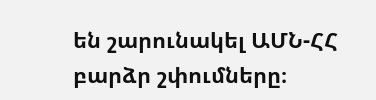են շարունակել ԱՄՆ-ՀՀ բարձր շփումները։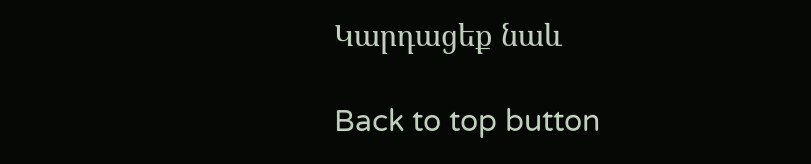Կարդացեք նաև

Back to top button